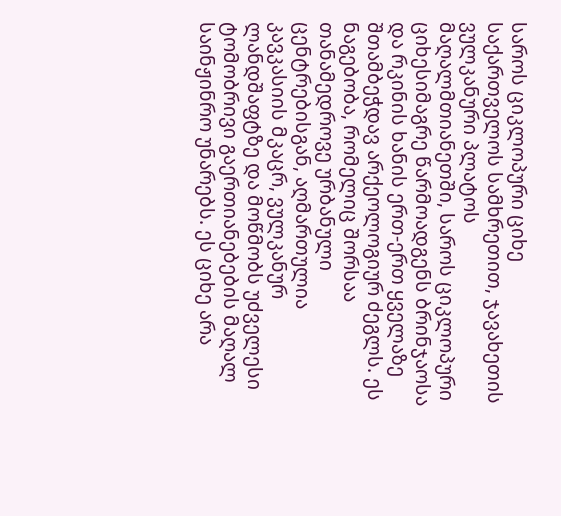საროს ციკლოპური ციხე
საქართველოს სამხრეთით, ჯავახეთის ვულკანური პლატოს მაღალმთიანეთში, საროს ციკლოპური ციხესიმაგრე წარმოადგენს ბრინჯაოსა და რკინის ხანის ერთ-ერთ ყველაზე შთამბეჭდავ არქეოლოგიურ ძეგლს. ეს ნაგებობა, რომელიც შორსაა თანამედროვე ურბანული ცენტრებისგან, აღმართულია კავკასიის მკაცრ, ვულკანურ ლანდშაფტზე და მოწმობს უძველესი ტომობრივი გაერთიანებების მაღალ საინჟინრო უნარებს. ეს ციხე არა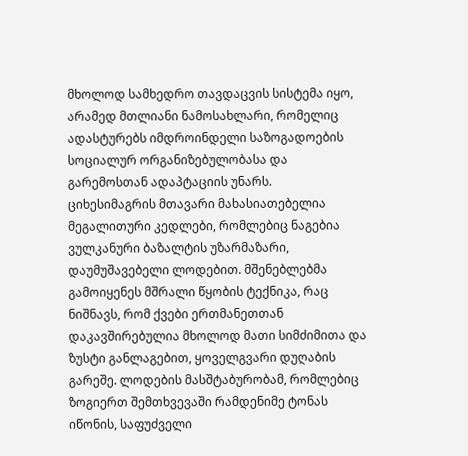მხოლოდ სამხედრო თავდაცვის სისტემა იყო, არამედ მთლიანი ნამოსახლარი, რომელიც ადასტურებს იმდროინდელი საზოგადოების სოციალურ ორგანიზებულობასა და გარემოსთან ადაპტაციის უნარს.
ციხესიმაგრის მთავარი მახასიათებელია მეგალითური კედლები, რომლებიც ნაგებია ვულკანური ბაზალტის უზარმაზარი, დაუმუშავებელი ლოდებით. მშენებლებმა გამოიყენეს მშრალი წყობის ტექნიკა, რაც ნიშნავს, რომ ქვები ერთმანეთთან დაკავშირებულია მხოლოდ მათი სიმძიმითა და ზუსტი განლაგებით, ყოველგვარი დუღაბის გარეშე. ლოდების მასშტაბურობამ, რომლებიც ზოგიერთ შემთხვევაში რამდენიმე ტონას იწონის, საფუძველი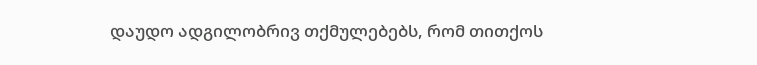დაუდო ადგილობრივ თქმულებებს, რომ თითქოს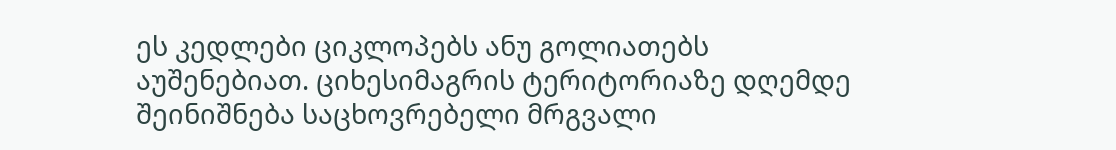ეს კედლები ციკლოპებს ანუ გოლიათებს აუშენებიათ. ციხესიმაგრის ტერიტორიაზე დღემდე შეინიშნება საცხოვრებელი მრგვალი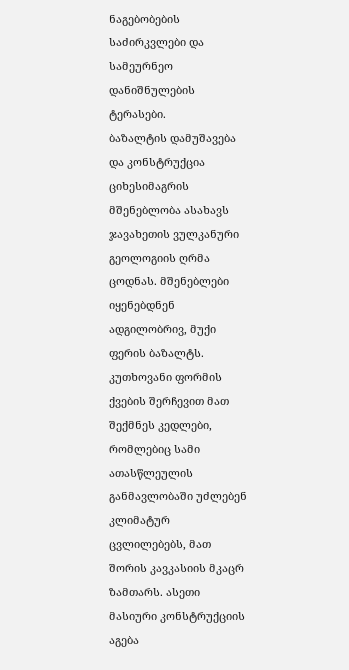ნაგებობების საძირკვლები და სამეურნეო დანიშნულების ტერასები.
ბაზალტის დამუშავება და კონსტრუქცია
ციხესიმაგრის მშენებლობა ასახავს ჯავახეთის ვულკანური გეოლოგიის ღრმა ცოდნას. მშენებლები იყენებდნენ ადგილობრივ, მუქი ფერის ბაზალტს. კუთხოვანი ფორმის ქვების შერჩევით მათ შექმნეს კედლები, რომლებიც სამი ათასწლეულის განმავლობაში უძლებენ კლიმატურ ცვლილებებს, მათ შორის კავკასიის მკაცრ ზამთარს. ასეთი მასიური კონსტრუქციის აგება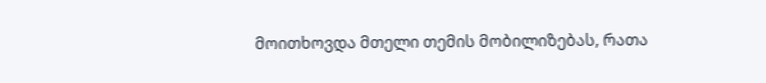მოითხოვდა მთელი თემის მობილიზებას, რათა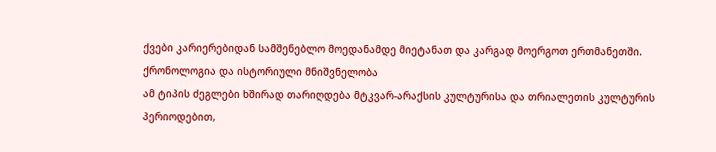ქვები კარიერებიდან სამშენებლო მოედანამდე მიეტანათ და კარგად მოერგოთ ერთმანეთში.
ქრონოლოგია და ისტორიული მნიშვნელობა
ამ ტიპის ძეგლები ხშირად თარიღდება მტკვარ-არაქსის კულტურისა და თრიალეთის კულტურის პერიოდებით,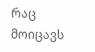რაც მოიცავს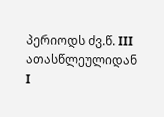პერიოდს ძვ.წ. III ათასწლეულიდან I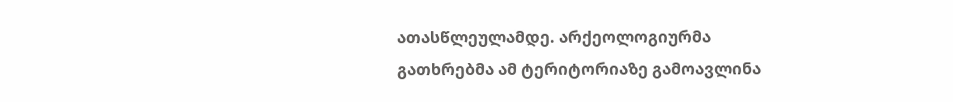ათასწლეულამდე. არქეოლოგიურმა გათხრებმა ამ ტერიტორიაზე გამოავლინა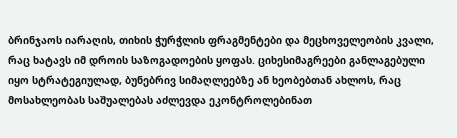ბრინჯაოს იარაღის, თიხის ჭურჭლის ფრაგმენტები და მეცხოველეობის კვალი, რაც ხატავს იმ დროის საზოგადოების ყოფას. ციხესიმაგრეები განლაგებული იყო სტრატეგიულად, ბუნებრივ სიმაღლეებზე ან ხეობებთან ახლოს, რაც მოსახლეობას საშუალებას აძლევდა ეკონტროლებინათ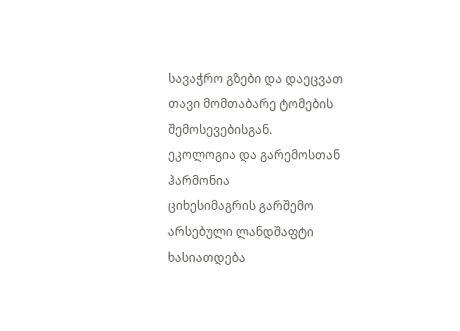სავაჭრო გზები და დაეცვათ თავი მომთაბარე ტომების შემოსევებისგან.
ეკოლოგია და გარემოსთან ჰარმონია
ციხესიმაგრის გარშემო არსებული ლანდშაფტი ხასიათდება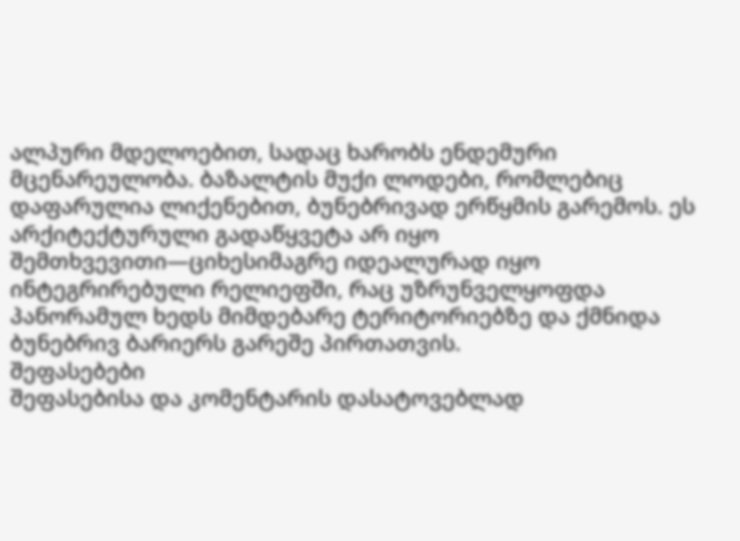ალპური მდელოებით, სადაც ხარობს ენდემური მცენარეულობა. ბაზალტის მუქი ლოდები, რომლებიც დაფარულია ლიქენებით, ბუნებრივად ერწყმის გარემოს. ეს არქიტექტურული გადაწყვეტა არ იყო შემთხვევითი—ციხესიმაგრე იდეალურად იყო ინტეგრირებული რელიეფში, რაც უზრუნველყოფდა პანორამულ ხედს მიმდებარე ტერიტორიებზე და ქმნიდა ბუნებრივ ბარიერს გარეშე პირთათვის.
შეფასებები
შეფასებისა და კომენტარის დასატოვებლად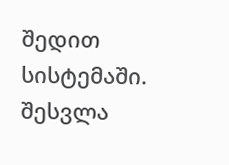შედით სისტემაში. შესვლა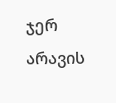ჯერ არავის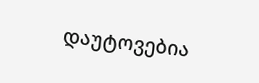დაუტოვებია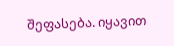შეფასება. იყავით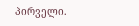პირველი.